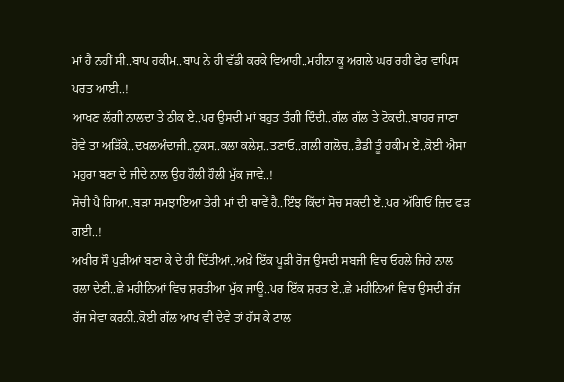ਮਾਂ ਹੈ ਨਹੀਂ ਸੀ..ਬਾਪ ਹਕੀਮ..ਬਾਪ ਨੇ ਹੀ ਵੱਡੀ ਕਰਕੇ ਵਿਆਹੀ..ਮਹੀਨਾ ਕੂ ਅਗਲੇ ਘਰ ਰਹੀ ਫੇਰ ਵਾਪਿਸ ਪਰਤ ਆਈ..!
ਆਖਣ ਲੱਗੀ ਨਾਲਦਾ ਤੇ ਠੀਕ ਏ..ਪਰ ਉਸਦੀ ਮਾਂ ਬਹੁਤ ਤੰਗੀ ਦਿੰਦੀ..ਗੱਲ ਗੱਲ ਤੇ ਟੋਕਦੀ..ਬਾਹਰ ਜਾਣਾ ਹੋਵੇ ਤਾ ਅੜਿੱਕੇ..ਦਖਲਅੰਦਾਜੀ..ਨੁਕਸ..ਕਲਾ ਕਲੇਸ਼..ਤਣਾਓ..ਗਲੀ ਗਲੋਚ..ਡੈਡੀ ਤੂੰ ਹਕੀਮ ਏਂ..ਕੋਈ ਐਸਾ ਮਹੁਰਾ ਬਣਾ ਦੇ ਜੀਦੇ ਨਾਲ ਉਹ ਹੌਲੀ ਹੌਲੀ ਮੁੱਕ ਜਾਵੇ..!
ਸੋਚੀ ਪੈ ਗਿਆ..ਬੜਾ ਸਮਝਾਇਆ ਤੇਰੀ ਮਾਂ ਦੀ ਥਾਵੇਂ ਹੈ..ਇੰਝ ਕਿੱਦਾਂ ਸੋਚ ਸਕਦੀ ਏਂ..ਪਰ ਅੱਗਿਓਂ ਜ਼ਿਦ ਫੜ ਗਈ..!
ਅਖੀਰ ਸੌ ਪੁੜੀਆਂ ਬਣਾ ਕੇ ਦੇ ਹੀ ਦਿੱਤੀਆਂ..ਅਖ਼ੇ ਇੱਕ ਪੂੜੀ ਰੋਜ ਉਸਦੀ ਸਬਜੀ ਵਿਚ ਓਹਲੇ ਜਿਹੇ ਨਾਲ ਰਲਾ ਦੇਣੀ..ਛੇ ਮਹੀਨਿਆਂ ਵਿਚ ਸ਼ਰਤੀਆ ਮੁੱਕ ਜਾਊ..ਪਰ ਇੱਕ ਸ਼ਰਤ ਏ..ਛੇ ਮਹੀਨਿਆਂ ਵਿਚ ਉਸਦੀ ਰੱਜ ਰੱਜ ਸੇਵਾ ਕਰਨੀ..ਕੋਈ ਗੱਲ ਆਖ ਵੀ ਦੇਵੇ ਤਾਂ ਹੱਸ ਕੇ ਟਾਲ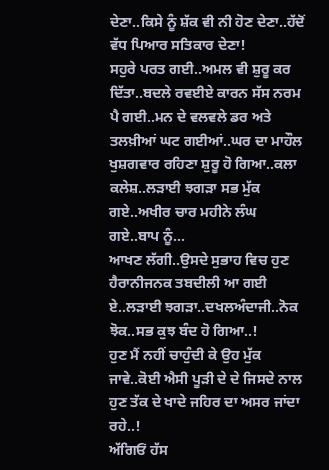ਦੇਣਾ..ਕਿਸੇ ਨੂੰ ਸ਼ੱਕ ਵੀ ਨੀ ਹੋਣ ਦੇਣਾ..ਹੱਦੋਂ ਵੱਧ ਪਿਆਰ ਸਤਿਕਾਰ ਦੇਣਾ!
ਸਹੁਰੇ ਪਰਤ ਗਈ..ਅਮਲ ਵੀ ਸ਼ੁਰੂ ਕਰ ਦਿੱਤਾ..ਬਦਲੇ ਰਵਈਏ ਕਾਰਨ ਸੱਸ ਨਰਮ ਪੈ ਗਈ..ਮਨ ਦੇ ਵਲਵਲੇ ਡਰ ਅਤੇ ਤਲਖ਼ੀਆਂ ਘਟ ਗਈਆਂ..ਘਰ ਦਾ ਮਾਹੌਲ ਖੁਸ਼ਗਵਾਰ ਰਹਿਣਾ ਸ਼ੁਰੂ ਹੋ ਗਿਆ..ਕਲਾ ਕਲੇਸ਼..ਲੜਾਈ ਝਗੜਾ ਸਭ ਮੁੱਕ ਗਏ..ਅਖੀਰ ਚਾਰ ਮਹੀਨੇ ਲੰਘ ਗਏ..ਬਾਪ ਨੂੰ...
ਆਖਣ ਲੱਗੀ..ਉਸਦੇ ਸੁਭਾਹ ਵਿਚ ਹੁਣ ਹੈਰਾਨੀਜਨਕ ਤਬਦੀਲੀ ਆ ਗਈ ਏ..ਲੜਾਈ ਝਗੜਾ..ਦਖਲਅੰਦਾਜੀ..ਨੋਕ ਝੋਕ..ਸਭ ਕੁਝ ਬੰਦ ਹੋ ਗਿਆ..!
ਹੁਣ ਮੈਂ ਨਹੀਂ ਚਾਹੁੰਦੀ ਕੇ ਉਹ ਮੁੱਕ ਜਾਵੇ..ਕੋਈ ਐਸੀ ਪੂੜੀ ਦੇ ਦੇ ਜਿਸਦੇ ਨਾਲ ਹੁਣ ਤੱਕ ਦੇ ਖਾਦੇ ਜਹਿਰ ਦਾ ਅਸਰ ਜਾਂਦਾ ਰਹੇ..!
ਅੱਗਿਓਂ ਹੱਸ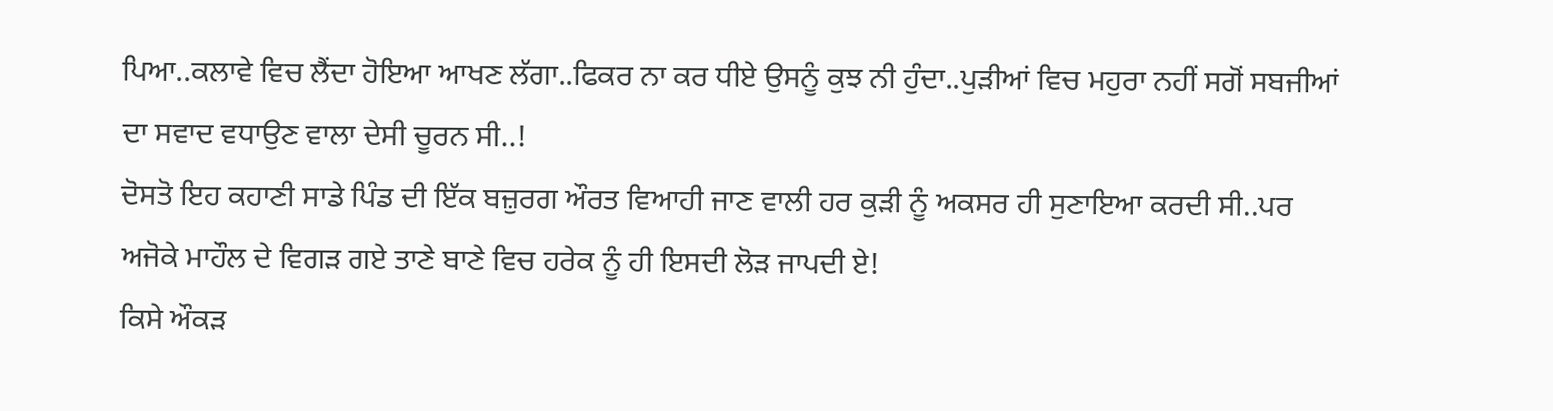ਪਿਆ..ਕਲਾਵੇ ਵਿਚ ਲੈਂਦਾ ਹੋਇਆ ਆਖਣ ਲੱਗਾ..ਫਿਕਰ ਨਾ ਕਰ ਧੀਏ ਉਸਨੂੰ ਕੁਝ ਨੀ ਹੁੰਦਾ..ਪੁੜੀਆਂ ਵਿਚ ਮਹੁਰਾ ਨਹੀਂ ਸਗੋਂ ਸਬਜੀਆਂ ਦਾ ਸਵਾਦ ਵਧਾਉਣ ਵਾਲਾ ਦੇਸੀ ਚੂਰਨ ਸੀ..!
ਦੋਸਤੋ ਇਹ ਕਹਾਣੀ ਸਾਡੇ ਪਿੰਡ ਦੀ ਇੱਕ ਬਜ਼ੁਰਗ ਔਰਤ ਵਿਆਹੀ ਜਾਣ ਵਾਲੀ ਹਰ ਕੁੜੀ ਨੂੰ ਅਕਸਰ ਹੀ ਸੁਣਾਇਆ ਕਰਦੀ ਸੀ..ਪਰ ਅਜੋਕੇ ਮਾਹੌਲ ਦੇ ਵਿਗੜ ਗਏ ਤਾਣੇ ਬਾਣੇ ਵਿਚ ਹਰੇਕ ਨੂੰ ਹੀ ਇਸਦੀ ਲੋੜ ਜਾਪਦੀ ਏ!
ਕਿਸੇ ਔਕੜ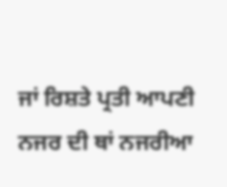ਜਾਂ ਰਿਸ਼ਤੇ ਪ੍ਰਤੀ ਆਪਣੀ ਨਜਰ ਦੀ ਥਾਂ ਨਜਰੀਆ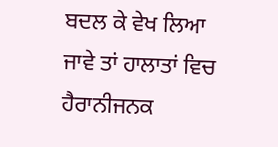ਬਦਲ ਕੇ ਵੇਖ ਲਿਆ ਜਾਵੇ ਤਾਂ ਹਾਲਾਤਾਂ ਵਿਚ ਹੈਰਾਨੀਜਨਕ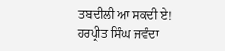ਤਬਦੀਲੀ ਆ ਸਕਦੀ ਏ!
ਹਰਪ੍ਰੀਤ ਸਿੰਘ ਜਵੰਦਾ